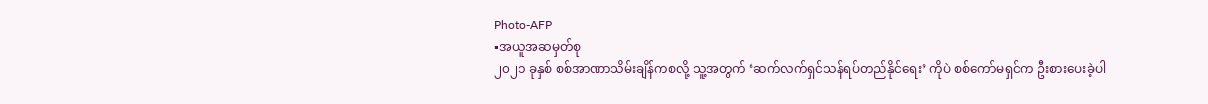Photo-AFP
▪အယူအဆမှတ်စု
၂၀၂၁ ခုနှစ် စစ်အာဏာသိမ်းချိန်ကစလို့ သူ့အတွက် ‘ဆက်လက်ရှင်သန်ရပ်တည်နိုင်ရေး’ ကိုပဲ စစ်ကော်မရှင်က ဦးစားပေးခဲ့ပါ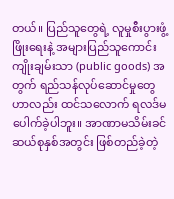တယ်။ ပြည်သူတွေရဲ့ လူမှုစီးပွားဖွံ့ဖြိုးရေးနဲ့ အများပြည်သူကောင်းကျိုးချမ်းသာ (public goods) အတွက် ရည်သန်လုပ်ဆောင်မှုတွေဟာလည်း ထင်သလောက် ရလဒ်မပေါက်ခဲ့ပါဘူး။ အာဏာမသိမ်းခင် ဆယ်စုနှစ်အတွင်း ဖြစ်တည်ခဲ့တဲ့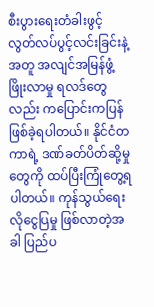စီးပွားရေးတံခါးဖွင့် လွတ်လပ်ပွင့်လင်းခြင်းနဲ့အတူ အလျင်အမြန်ဖွံ့ဖြိုးလာမှု ရလဒ်တွေလည်း ကပြောင်းကပြန် ဖြစ်ခဲ့ရပါတယ်။ နိုင်ငံတကာရဲ့ ဒဏ်ခတ်ပိတ်ဆို့မှုတွေကို ထပ်ပြီးကြုံတွေ့ရပါတယ်။ ကုန်သွယ်ရေးလိုငွေပြမှု ဖြစ်လာတဲ့အခါ ပြည်ပ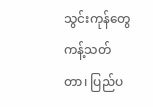သွင်းကုန်တွေ ကန့်သတ်တာ၊ ပြည်ပ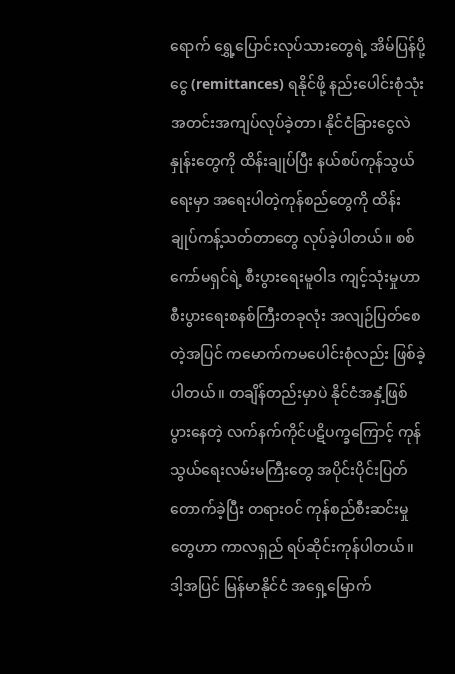ရောက် ရွှေ့ပြောင်းလုပ်သားတွေရဲ့ အိမ်ပြန်ပို့ငွေ (remittances) ရနိုင်ဖို့ နည်းပေါင်းစုံသုံး အတင်းအကျပ်လုပ်ခဲ့တာ၊ နိုင်ငံခြားငွေလဲနှုန်းတွေကို ထိန်းချုပ်ပြီး နယ်စပ်ကုန်သွယ်ရေးမှာ အရေးပါတဲ့ကုန်စည်တွေကို ထိန်းချုပ်ကန့်သတ်တာတွေ လုပ်ခဲ့ပါတယ်။ စစ်ကော်မရှင်ရဲ့ စီးပွားရေးမူဝါဒ ကျင့်သုံးမှုဟာ စီးပွားရေးစနစ်ကြီးတခုလုံး အလျဉ်ပြတ်စေတဲ့အပြင် ကမောက်ကမပေါင်းစုံလည်း ဖြစ်ခဲ့ပါတယ်။ တချိန်တည်းမှာပဲ နိုင်ငံအနှံ့ဖြစ်ပွားနေတဲ့ လက်နက်ကိုင်ပဋိပက္ခကြောင့် ကုန်သွယ်ရေးလမ်းမကြီးတွေ အပိုင်းပိုင်းပြတ်တောက်ခဲ့ပြီး တရားဝင် ကုန်စည်စီးဆင်းမှုတွေဟာ ကာလရှည် ရပ်ဆိုင်းကုန်ပါတယ်။ ဒါ့အပြင် မြန်မာနိုင်ငံ အရှေ့မြောက်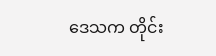ဒေသက တိုင်း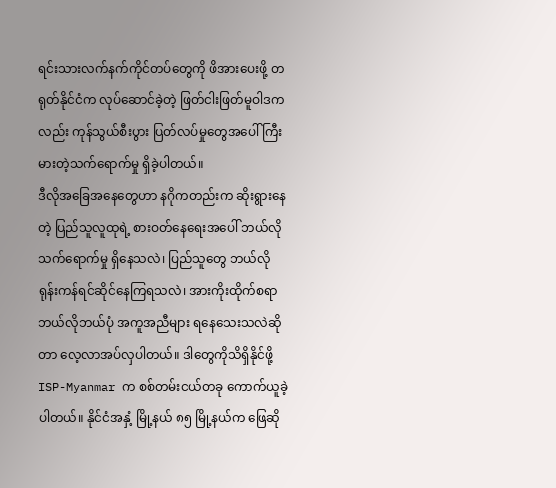ရင်းသားလက်နက်ကိုင်တပ်တွေကို ဖိအားပေးဖို့ တရုတ်နိုင်ငံက လုပ်ဆောင်ခဲ့တဲ့ ဖြတ်ငါးဖြတ်မူဝါဒကလည်း ကုန်သွယ်စီးပွား ပြတ်လပ်မှုတွေအပေါ် ကြီးမားတဲ့သက်ရောက်မှု ရှိခဲ့ပါတယ်။
ဒီလိုအခြေအနေတွေဟာ နဂိုကတည်းက ဆိုးရွားနေတဲ့ ပြည်သူလူထုရဲ့ စားဝတ်နေရေးအပေါ် ဘယ်လိုသက်ရောက်မှု ရှိနေသလဲ၊ ပြည်သူတွေ ဘယ်လိုရုန်းကန်ရင်ဆိုင်နေကြရသလဲ၊ အားကိုးထိုက်စရာ ဘယ်လိုဘယ်ပုံ အကူအညီများ ရနေသေးသလဲဆိုတာ လေ့လာအပ်လှပါတယ်။ ဒါတွေကိုသိရှိနိုင်ဖို့ ISP-Myanmar က စစ်တမ်းငယ်တခု ကောက်ယူခဲ့ပါတယ်။ နိုင်ငံအနှံ့ မြို့နယ် ၈၅ မြို့နယ်က ဖြေဆို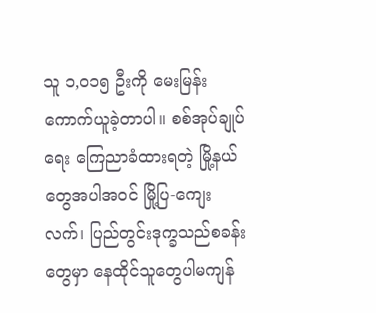သူ ၁,၀၁၅ ဦးကို မေးမြန်းကောက်ယူခဲ့တာပါ။ စစ်အုပ်ချုပ်ရေး ကြေညာခံထားရတဲ့ မြို့နယ်တွေအပါအဝင် မြို့ပြ-ကျေးလက်၊ ပြည်တွင်းဒုက္ခသည်စခန်းတွေမှာ နေထိုင်သူတွေပါမကျန်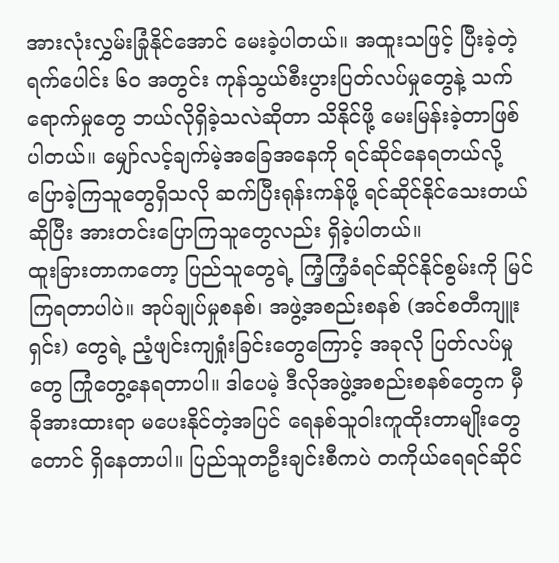အားလုံးလွှမ်းခြုံနိုင်အောင် မေးခဲ့ပါတယ်။ အထူးသဖြင့် ပြီးခဲ့တဲ့ ရက်ပေါင်း ၆၀ အတွင်း ကုန်သွယ်စီးပွားပြတ်လပ်မှုတွေနဲ့ သက်ရောက်မှုတွေ ဘယ်လိုရှိခဲ့သလဲဆိုတာ သိနိုင်ဖို့ မေးမြန်းခဲ့တာဖြစ်ပါတယ်။ မျှော်လင့်ချက်မဲ့အခြေအနေကို ရင်ဆိုင်နေရတယ်လို့ ပြောခဲ့ကြသူတွေရှိသလို ဆက်ပြီးရုန်းကန်ဖို့ ရင်ဆိုင်နိုင်သေးတယ်ဆိုပြီး အားတင်းပြောကြသူတွေလည်း ရှိခဲ့ပါတယ်။
ထူးခြားတာကတော့ ပြည်သူတွေရဲ့ ကြံ့ကြံ့ခံရင်ဆိုင်နိုင်စွမ်းကို မြင်ကြရတာပါပဲ။ အုပ်ချုပ်မှုစနစ်၊ အဖွဲ့အစည်းစနစ် (အင်စတီကျူးရှင်း) တွေရဲ့ ညံ့ဖျင်းကျရှုံးခြင်းတွေကြောင့် အခုလို ပြတ်လပ်မှုတွေ ကြုံတွေ့နေရတာပါ။ ဒါပေမဲ့ ဒီလိုအဖွဲ့အစည်းစနစ်တွေက မှီခိုအားထားရာ မပေးနိုင်တဲ့အပြင် ရေနစ်သူဝါးကူထိုးတာမျိုးတွေတောင် ရှိနေတာပါ။ ပြည်သူတဦးချင်းစီကပဲ တကိုယ်ရေရင်ဆိုင်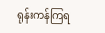ရုန်းကန်ကြရ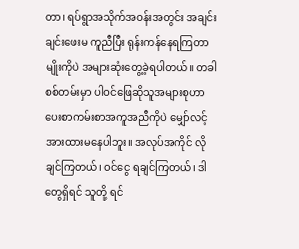တာ၊ ရပ်ရွာအသိုက်အဝန်းအတွင်း အချင်းချင်းဖေးမ ကူညီပြီး ရုန်းကန်နေရကြတာမျိုးကိုပဲ အများဆုံးတွေ့ခဲ့ရပါတယ်။ တခါ စစ်တမ်းမှာ ပါဝင်ဖြေဆိုသူအများစုဟာ ပေးစာကမ်းစာအကူအညီကိုပဲ မျှော်လင့်အားထားမနေပါဘူး။ အလုပ်အကိုင် လိုချင်ကြတယ်၊ ဝင်ငွေ ရချင်ကြတယ်၊ ဒါတွေရှိရင် သူတို့ ရင်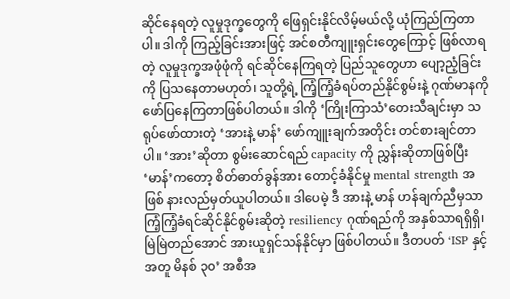ဆိုင်နေရတဲ့ လူမှုဒုက္ခတွေကို ဖြေရှင်းနိုင်လိမ့်မယ်လို့ ယုံကြည်ကြတာပါ။ ဒါကို ကြည့်ခြင်းအားဖြင့် အင်စတီကျူးရှင်းတွေကြောင့် ဖြစ်လာရတဲ့ လူမှုဒုက္ခအဖုံဖုံကို ရင်ဆိုင်နေကြရတဲ့ ပြည်သူတွေဟာ ပျော့ညံ့ခြင်းကို ပြသနေတာမဟုတ်၊ သူတို့ရဲ့ ကြံ့ကြံ့ခံရပ်တည်နိုင်စွမ်းနဲ့ ဂုဏ်မာနကို ဖော်ပြနေကြတာဖြစ်ပါတယ်။ ဒါကို ‘ကြိုးကြာသံ’တေးသီချင်းမှာ သရုပ်ဖော်ထားတဲ့ ‘အားနဲ့ မာန်’ ဖော်ကျူးချက်အတိုင်း တင်စားချင်တာပါ။ ‘အား’ဆိုတာ စွမ်းဆောင်ရည် capacity ကို ညွှန်းဆိုတာဖြစ်ပြီး ‘မာန်’ကတော့ စိတ်ဓာတ်ခွန်အား တောင့်ခံနိုင်မှု mental strength အဖြစ် နားလည်မှတ်ယူပါတယ်။ ဒါပေမဲ့ ဒီ အားနဲ့ မာန် ဟန်ချက်ညီမှသာ ကြံ့ကြံ့ခံရင်ဆိုင်နိုင်စွမ်းဆိုတဲ့ resiliency ဂုဏ်ရည်ကို အနှစ်သာရရှိရှိ၊ မြဲမြဲတည်အောင် အားယူရှင်သန်နိုင်မှာ ဖြစ်ပါတယ်။ ဒီတပတ် ‘ISP နှင့်အတူ မိနစ် ၃၀’ အစီအ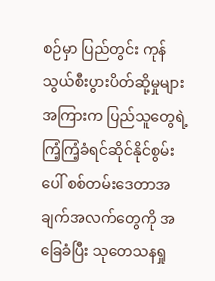စဉ်မှာ ပြည်တွင်း ကုန်သွယ်စီးပွားပိတ်ဆို့မှုများအကြားက ပြည်သူတွေရဲ့ ကြံ့ကြံ့ခံရင်ဆိုင်နိုင်စွမ်းပေါ် စစ်တမ်းဒေတာအချက်အလက်တွေကို အခြေခံပြီး သုတေသနရှု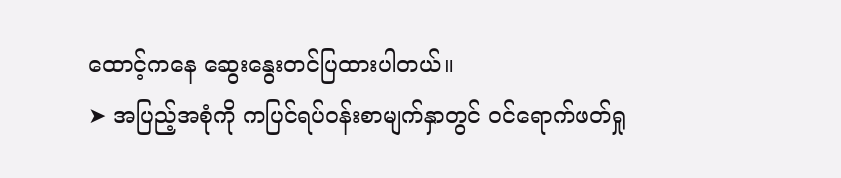ထောင့်ကနေ ဆွေးနွေးတင်ပြထားပါတယ်။
➤ အပြည့်အစုံကို ကပြင်ရပ်ဝန်းစာမျက်နှာတွင် ဝင်ရောက်ဖတ်ရှု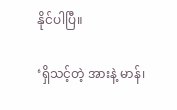နိုင်ပါပြီ။

‘ရှိသင့်တဲ့ အားနဲ့ မာန်၊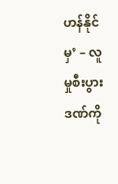ဟန်နိုင်မှ’ – လူမှုစီးပွားဒဏ်ကို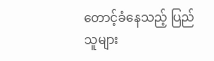တောင့်ခံနေသည့် ပြည်သူများ